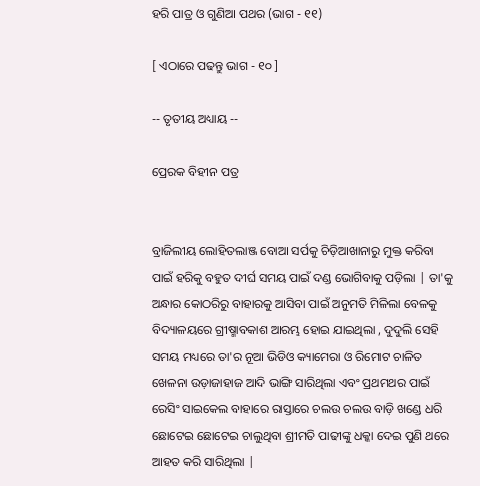ହରି ପାତ୍ର ଓ ଗୁଣିଆ ପଥର (ଭାଗ - ୧୧)

[ ଏଠାରେ ପଢନ୍ତୁ ଭାଗ - ୧୦ ]

-- ତୃତୀୟ ଅଧ୍ୟାୟ --

ପ୍ରେରକ ବିହୀନ ପତ୍ର


ବ୍ରାଜିଲୀୟ ଲୋହିତଲାଞ୍ଜ ବୋଆ ସର୍ପକୁ ଚିଡ଼ିଆଖାନାରୁ ମୁକ୍ତ କରିବା ପାଇଁ ହରିକୁ ବହୁତ ଦୀର୍ଘ ସମୟ ପାଇଁ ଦଣ୍ଡ ଭୋଗିବାକୁ ପଡ଼ିଲା | ତା'କୁ ଅନ୍ଧାର କୋଠରିରୁ ବାହାରକୁ ଆସିବା ପାଇଁ ଅନୁମତି ମିଳିଲା ବେଳକୁ ବିଦ୍ୟାଳୟରେ ଗ୍ରୀଷ୍ମାବକାଶ ଆରମ୍ଭ ହୋଇ ଯାଇଥିଲା , ଦୁଦୁଲି ସେହି ସମୟ ମଧ୍ୟରେ ତା'ର ନୂଆ ଭିଡିଓ କ୍ୟାମେରା ଓ ରିମୋଟ ଚାଳିତ ଖେଳନା ଉଡ଼ାଜାହାଜ ଆଦି ଭାଙ୍ଗି ସାରିଥିଲା ଏବଂ ପ୍ରଥମଥର ପାଇଁ ରେସିଂ ସାଇକେଲ ବାହାରେ ରାସ୍ତାରେ ଚଲଉ ଚଲଉ ବାଡ଼ି ଖଣ୍ଡେ ଧରି ଛୋଟେଇ ଛୋଟେଇ ଚାଲୁଥିବା ଶ୍ରୀମତି ପାଢୀଙ୍କୁ ଧକ୍କା ଦେଇ ପୁଣି ଥରେ ଆହତ କରି ସାରିଥିଲା |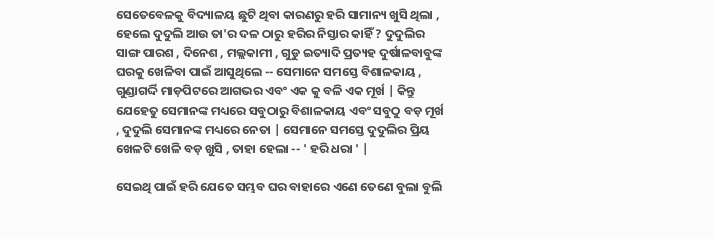ସେତେବେଳକୁ ବିଦ୍ୟାଳୟ ଛୁଟି ଥିବା କାରଣରୁ ହରି ସାମାନ୍ୟ ଖୁସି ଥିଲା , ହେଲେ ଦୁଦୁଲି ଆଉ ତା'ର ଦଳ ଠାରୁ ହରିର ନିସ୍ତାର କାହିଁ ? ଦୁଦୁଲିର ସାଙ୍ଗ ପାରଶ , ଦିନେଶ , ମଲ୍ଲକାମୀ , ଗୁଡୁ ଇତ୍ୟାଦି ପ୍ରତ୍ୟହ ଦୁର୍ଷାଳବାବୁଙ୍କ ଘରକୁ ଖେଳିବା ପାଇଁ ଆସୁଥିଲେ -- ସେମାନେ ସମସ୍ତେ ବିଶାଳକାୟ , ଗୁଣ୍ଡାଗର୍ଦ୍ଦି ମାଡ଼ପିଟରେ ଆଗଭର ଏବଂ ଏକ କୁ ବଳି ଏକ ମୂର୍ଖ | କିନ୍ତୁ ଯେହେତୁ ସେମାନଙ୍କ ମଧ୍ୟରେ ସବୁଠାରୁ ବିଶାଳକାୟ ଏବଂ ସବୁଠୁ ବଡ଼ ମୂର୍ଖ , ଦୁଦୁଲି ସେମାନଙ୍କ ମଧ୍ୟରେ ନେତା | ସେମାନେ ସମସ୍ତେ ଦୁଦୁଲିର ପ୍ରିୟ ଖେଳଟି ଖେଳି ବଡ଼ ଖୁସି , ତାହା ହେଲା -- ' ହରି ଧରା ' |

ସେଇଥି ପାଇଁ ହରି ଯେତେ ସମ୍ଭବ ଘର ବାହାରେ ଏଣେ ତେଣେ ବୁଲା ବୁଲି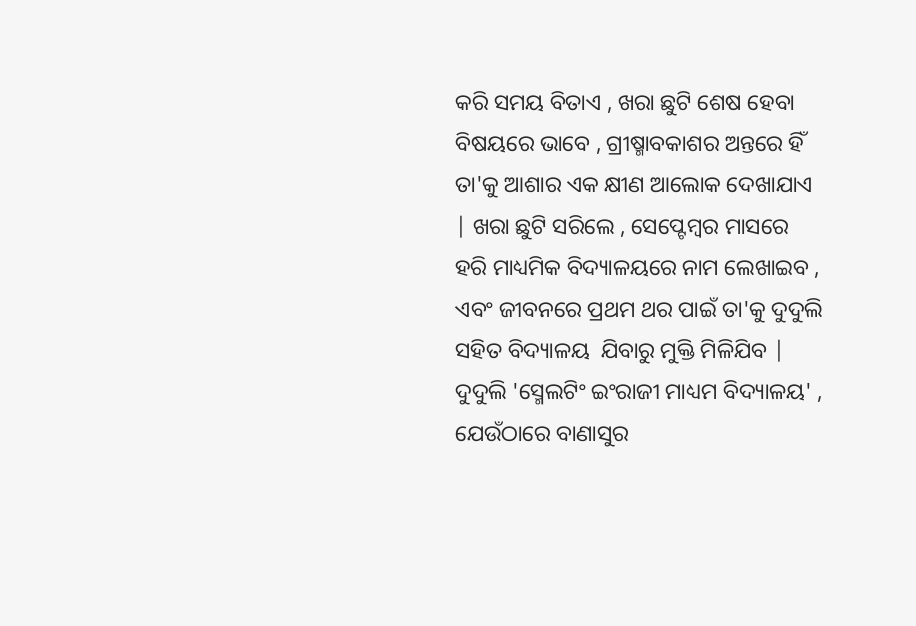କରି ସମୟ ବିତାଏ , ଖରା ଛୁଟି ଶେଷ ହେବା ବିଷୟରେ ଭାବେ , ଗ୍ରୀଷ୍ମାବକାଶର ଅନ୍ତରେ ହିଁ ତା'କୁ ଆଶାର ଏକ କ୍ଷୀଣ ଆଲୋକ ଦେଖାଯାଏ | ଖରା ଛୁଟି ସରିଲେ , ସେପ୍ଟେମ୍ବର ମାସରେ ହରି ମାଧ୍ୟମିକ ବିଦ୍ୟାଳୟରେ ନାମ ଲେଖାଇବ , ଏବଂ ଜୀବନରେ ପ୍ରଥମ ଥର ପାଇଁ ତା'କୁ ଦୁଦୁଲି ସହିତ ବିଦ୍ୟାଳୟ  ଯିବାରୁ ମୁକ୍ତି ମିଳିଯିବ | ଦୁଦୁଲି 'ସ୍ମେଲଟିଂ ଇଂରାଜୀ ମାଧ୍ୟମ ବିଦ୍ୟାଳୟ' , ଯେଉଁଠାରେ ବାଣାସୁର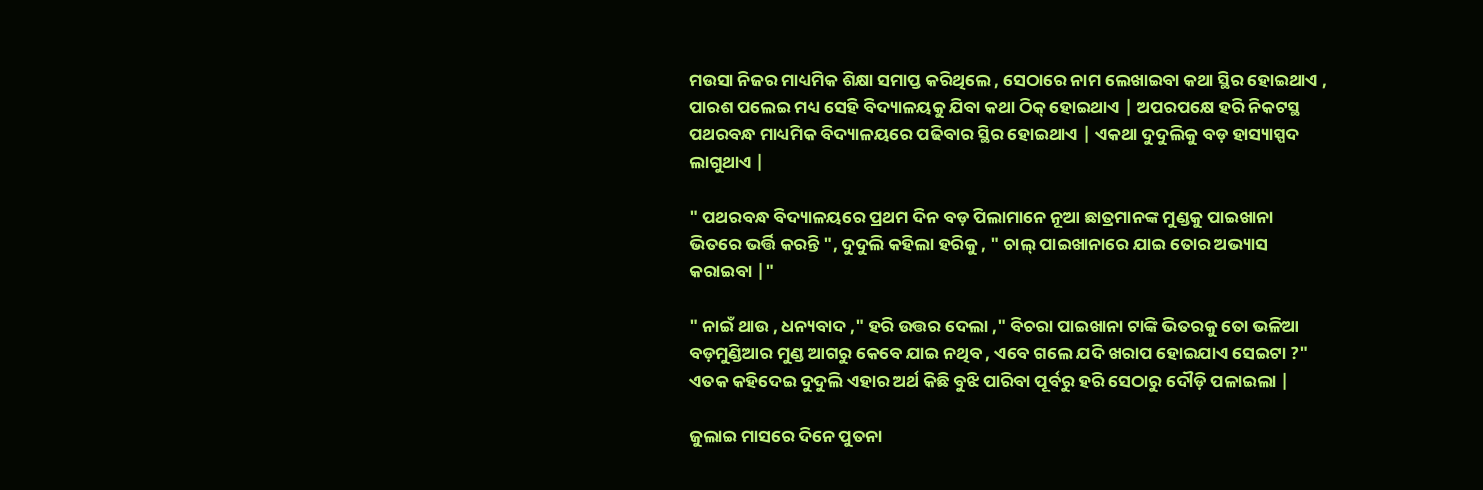ମଉସା ନିଜର ମାଧ୍ୟମିକ ଶିକ୍ଷା ସମାପ୍ତ କରିଥିଲେ , ସେଠାରେ ନାମ ଲେଖାଇବା କଥା ସ୍ଥିର ହୋଇଥାଏ , ପାରଶ ପଲେଇ ମଧ୍ୟ ସେହି ବିଦ୍ୟାଳୟକୁ ଯିବା କଥା ଠିକ୍‍ ହୋଇଥାଏ | ଅପରପକ୍ଷେ ହରି ନିକଟସ୍ଥ ପଥରବନ୍ଧ ମାଧ୍ୟମିକ ବିଦ୍ୟାଳୟରେ ପଢିବାର ସ୍ଥିର ହୋଇଥାଏ | ଏକଥା ଦୁଦୁଲିକୁ ବଡ଼ ହାସ୍ୟାସ୍ପଦ ଲାଗୁଥାଏ |

" ପଥରବନ୍ଧ ବିଦ୍ୟାଳୟରେ ପ୍ରଥମ ଦିନ ବଡ଼ ପିଲାମାନେ ନୂଆ ଛାତ୍ରମାନଙ୍କ ମୁଣ୍ଡକୁ ପାଇଖାନା ଭିତରେ ଭର୍ତ୍ତି କରନ୍ତି ", ଦୁଦୁଲି କହିଲା ହରିକୁ , " ଚାଲ୍‍ ପାଇଖାନାରେ ଯାଇ ତୋର ଅଭ୍ୟାସ କରାଇବା |"

" ନାଇଁ ଥାଉ , ଧନ୍ୟବାଦ ," ହରି ଉତ୍ତର ଦେଲା ," ବିଚରା ପାଇଖାନା ଟାଙ୍କି ଭିତରକୁ ତୋ ଭଳିଆ ବଡ଼ମୁଣ୍ଡିଆର ମୁଣ୍ଡ ଆଗରୁ କେବେ ଯାଇ ନଥିବ , ଏବେ ଗଲେ ଯଦି ଖରାପ ହୋଇଯାଏ ସେଇଟା ?" ଏତକ କହିଦେଇ ଦୁଦୁଲି ଏହାର ଅର୍ଥ କିଛି ବୁଝି ପାରିବା ପୂର୍ବରୁ ହରି ସେଠାରୁ ଦୌଡ଼ି ପଳାଇଲା |

ଜୁଲାଇ ମାସରେ ଦିନେ ପୁତନା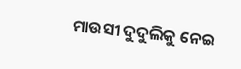ମାଉସୀ ଦୁଦୁଲିକୁ ନେଇ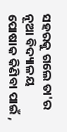ସହରକୁ ଗଲେ ତା'ର ନୂଆ ବିଦ୍ୟାଳୟ ପୋଷାକ କିଣିବା ପାଇଁ ,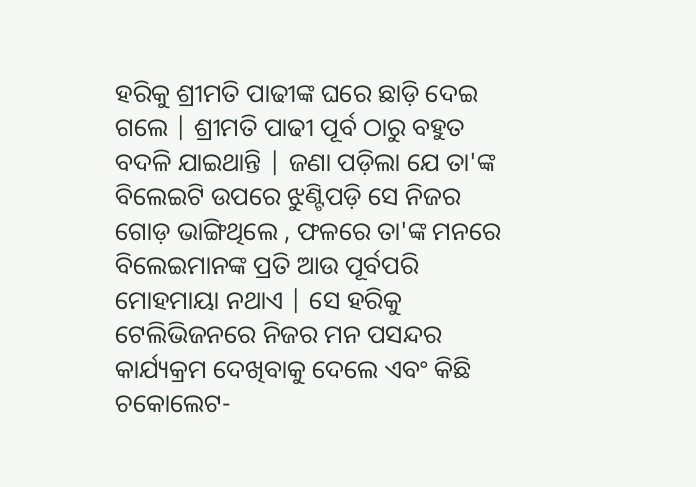ହରିକୁ ଶ୍ରୀମତି ପାଢୀଙ୍କ ଘରେ ଛାଡ଼ି ଦେଇ ଗଲେ | ଶ୍ରୀମତି ପାଢୀ ପୂର୍ବ ଠାରୁ ବହୁତ ବଦଳି ଯାଇଥାନ୍ତି | ଜଣା ପଡ଼ିଲା ଯେ ତା'ଙ୍କ ବିଲେଇଟି ଉପରେ ଝୁଣ୍ଟିପଡ଼ି ସେ ନିଜର ଗୋଡ଼ ଭାଙ୍ଗିଥିଲେ , ଫଳରେ ତା'ଙ୍କ ମନରେ ବିଲେଇମାନଙ୍କ ପ୍ରତି ଆଉ ପୂର୍ବପରି ମୋହମାୟା ନଥାଏ | ସେ ହରିକୁ ଟେଲିଭିଜନରେ ନିଜର ମନ ପସନ୍ଦର କାର୍ଯ୍ୟକ୍ରମ ଦେଖିବାକୁ ଦେଲେ ଏବଂ କିଛି ଚକୋଲେଟ-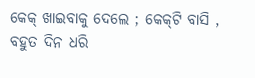କେକ୍‍ ଖାଇବାକୁ ଦେଲେ ; କେକ୍‍ଟି ବାସି , ବହୁତ ଦିନ ଧରି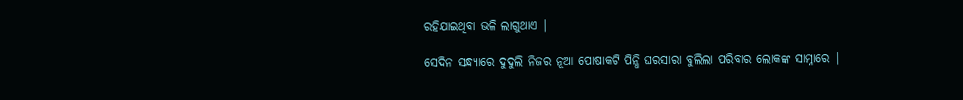ରହିଯାଇଥିବା ଭଳି ଲାଗୁଥାଏ |

ସେଦିନ ସନ୍ଧ୍ୟାରେ ଦୁଦୁଲି ନିଜର ନୂଆ ପୋଷାକଟି ପିନ୍ଧି ଘରସାରା ବୁଲିଲା ପରିବାର ଲୋକଙ୍କ ସାମ୍ନାରେ |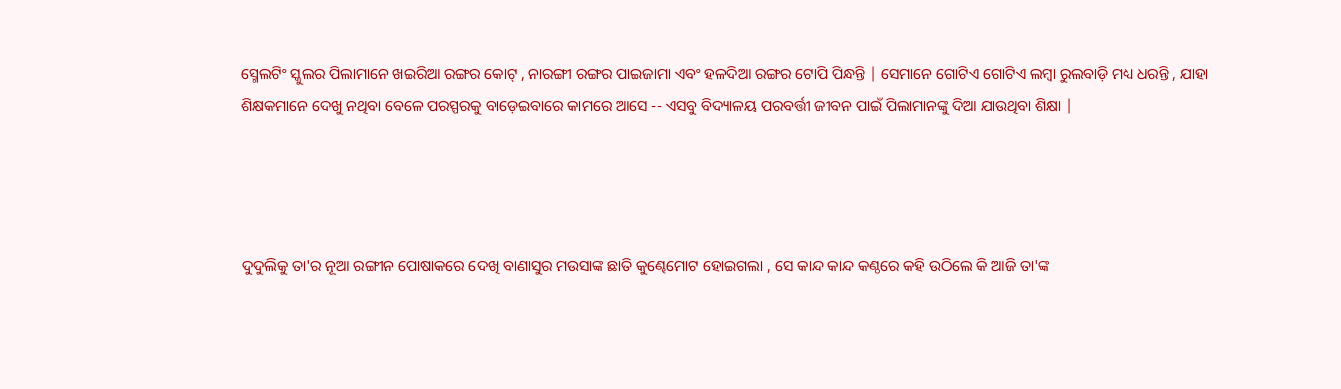ସ୍ମେଲଟିଂ ସ୍କୁଲର ପିଲାମାନେ ଖଇରିଆ ରଙ୍ଗର କୋଟ୍‍ , ନାରଙ୍ଗୀ ରଙ୍ଗର ପାଇଜାମା ଏବଂ ହଳଦିଆ ରଙ୍ଗର ଟୋପି ପିନ୍ଧନ୍ତି | ସେମାନେ ଗୋଟିଏ ଗୋଟିଏ ଲମ୍ବା ରୁଲବାଡ଼ି ମଧ୍ୟ ଧରନ୍ତି , ଯାହା ଶିକ୍ଷକମାନେ ଦେଖୁ ନଥିବା ବେଳେ ପରସ୍ପରକୁ ବାଡ଼େଇବାରେ କାମରେ ଆସେ -- ଏସବୁ ବିଦ୍ୟାଳୟ ପରବର୍ତ୍ତୀ ଜୀବନ ପାଇଁ ପିଲାମାନଙ୍କୁ ଦିଆ ଯାଉଥିବା ଶିକ୍ଷା |




ଦୁଦୁଲିକୁ ତା'ର ନୂଆ ରଙ୍ଗୀନ ପୋଷାକରେ ଦେଖି ବାଣାସୁର ମଉସାଙ୍କ ଛାତି କୁଣ୍ଢେମୋଟ ହୋଇଗଲା , ସେ କାନ୍ଦ କାନ୍ଦ କଣ୍ଠରେ କହି ଉଠିଲେ କି ଆଜି ତା'ଙ୍କ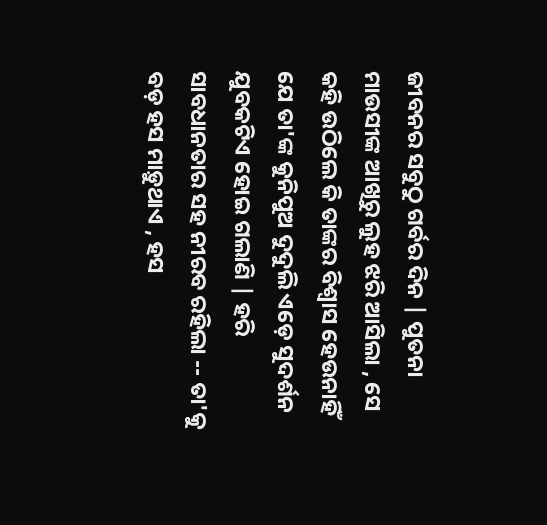ଜୀବନର ସବୁଠୁ ଗର୍ବର ଦିନ | ପୁତନା ମାଉସୀଙ୍କ ଆଖିରୁ ଲୁହ ଝରି ଆସିଲା , ସେ କହି ଉଠିଲେ କି ତାଙ୍କର ବିଶ୍ବାସ ହେଉନାହିଁ ଯେ ତା'ଙ୍କ କୁନିପୁଅ ଦୁଦୁଲି ଏଡ଼େ ସୁଦର୍ଶନ ଯୁବକଟିଏ ହୋଇ ଗଲାଣି | ହରି ସାବଧାନତାର ସହ ନୀରବ ରହିଲା -- ତା'କୁ ବଡ଼ ହସ ମାଡ଼ୁଥାଏ , ହସ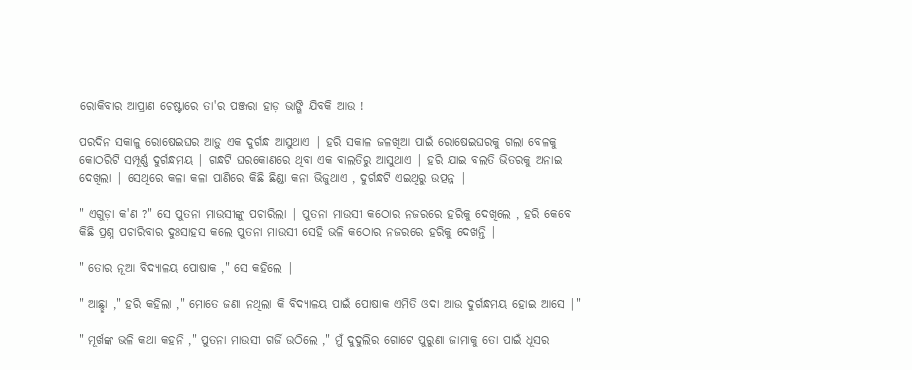ରୋକିବାର ଆପ୍ରାଣ ଚେଷ୍ଟାରେ ତା'ର ପଞ୍ଜରା ହାଡ଼ ଭାଙ୍ଗି ଯିବକି ଆଉ !

ପରଦିନ ସକାଳୁ ରୋଷେଇଘର ଆଡ଼ୁ ଏକ ଦୁର୍ଗନ୍ଧ ଆସୁଥାଏ | ହରି ସକାଳ ଜଳଖିଆ ପାଇଁ ରୋଷେଇଘରକୁ ଗଲା ବେଳକୁ କୋଠରିଟି ସମ୍ପୂର୍ଣ୍ଣ ଦୁର୍ଗନ୍ଧମୟ | ଗନ୍ଧଟି ଘରକୋଣରେ ଥିବା ଏକ ବାଲତିରୁ ଆସୁଥାଏ | ହରି ଯାଇ ବଲତି ଭିତରକୁ ଅନାଇ ଦେଖିଲା | ସେଥିରେ କଳା କଳା ପାଣିରେ କିଛି ଛିଣ୍ଡା କନା ଭିଜୁଥାଏ , ଦୁର୍ଗନ୍ଧଟି ଏଇଥିରୁ ଉତ୍ପନ୍ନ |

" ଏଗୁଡ଼ା କ'ଣ ?" ସେ ପୁତନା ମାଉସୀଙ୍କୁ ପଚାରିଲା | ପୁତନା ମାଉସୀ କଠୋର ନଜରରେ ହରିକୁ ଦେଖିଲେ , ହରି କେବେ କିଛି ପ୍ରଶ୍ନ ପଚାରିବାର ଦୁଃସାହସ କଲେ ପୁତନା ମାଉସୀ ସେହି ଭଳି କଠୋର ନଜରରେ ହରିକୁ ଦେଖନ୍ତି |

" ତୋର ନୂଆ ବିଦ୍ୟାଳୟ ପୋଷାକ ," ସେ କହିଲେ |

" ଆଛ୍ଛା ," ହରି କହିଲା ," ମୋତେ ଜଣା ନଥିଲା କି ବିଦ୍ୟାଳୟ ପାଇଁ ପୋଷାକ ଏମିତି ଓଦା ଆଉ ଦୁର୍ଗନ୍ଧମୟ ହୋଇ ଆସେ |"

" ମୂର୍ଖଙ୍କ ଭଳି କଥା କହନି ," ପୁତନା ମାଉସୀ ଗର୍ଜି ଉଠିଲେ ," ମୁଁ ଦୁଦୁଲିର ଗୋଟେ ପୁରୁଣା ଜାମାକୁ ତୋ ପାଇଁ ଧୂସର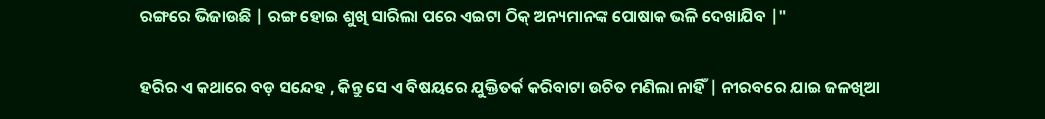ରଙ୍ଗରେ ଭିଜାଉଛି | ରଙ୍ଗ ହୋଇ ଶୁଖି ସାରିଲା ପରେ ଏଇଟା ଠିକ୍‍ ଅନ୍ୟମାନଙ୍କ ପୋଷାକ ଭଳି ଦେଖାଯିବ |"

ହରିର ଏ କଥାରେ ବଡ଼ ସନ୍ଦେହ , କିନ୍ତୁ ସେ ଏ ବିଷୟରେ ଯୁକ୍ତିତର୍କ କରିବାଟା ଉଚିତ ମଣିଲା ନାହିଁ | ନୀରବରେ ଯାଇ ଜଳଖିଆ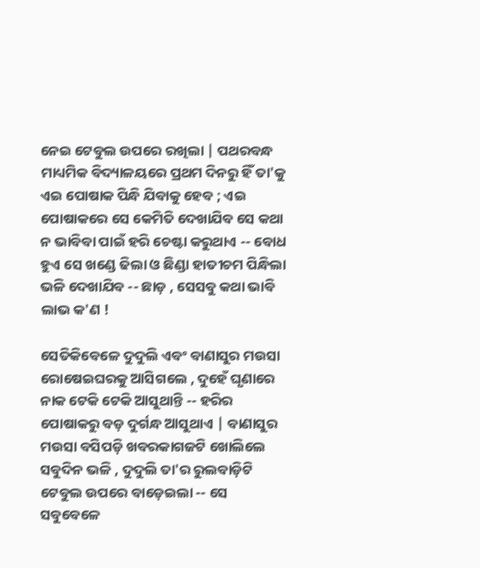ନେଇ ଟେବୁଲ ଉପରେ ରଖିଲା | ପଥରବନ୍ଧ ମାଧ୍ୟମିକ ବିଦ୍ୟାଳୟରେ ପ୍ରଥମ ଦିନରୁ ହିଁ ତା'କୁ ଏଇ ପୋଷାକ ପିନ୍ଧି ଯିବାକୁ ହେବ ; ଏଇ ପୋଷାକରେ ସେ କେମିତି ଦେଖାଯିବ ସେ କଥା ନ ଭାବିବା ପାଇଁ ହରି ଚେଷ୍ଟା କରୁଥାଏ -- ବୋଧ ହୁଏ ସେ ଖଣ୍ଡେ ଢିଲା ଓ ଛିଣ୍ଡା ହାତୀଚମ ପିନ୍ଧିଲା ଭଳି ଦେଖାଯିବ -- ଛାଡ଼ , ସେସବୁ କଥା ଭାବି ଲାଭ କ'ଣ !

ସେତିକିବେଳେ ଦୁଦୁଲି ଏବଂ ବାଣାସୁର ମଉସା ରୋଷେଇଘରକୁ ଆସିଗଲେ , ଦୁହେଁ ଘୃଣାରେ ନାକ ଟେକି ଟେକି ଆସୁଥାନ୍ତି -- ହରିର ପୋଷାକରୁ ବଡ଼ ଦୁର୍ଗନ୍ଧ ଆସୁଥାଏ | ବାଣାସୁର ମଉସା ବସିପଡ଼ି ଖବରକାଗଜଟି ଖୋଲିଲେ ସବୁଦିନ ଭଳି , ଦୁଦୁଲି ତା'ର ରୁଲବାଡ଼ିଟି ଟେବୁଲ ଉପରେ ବାଡ଼େଇଲା -- ସେ ସବୁବେଳେ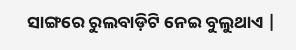ସାଙ୍ଗରେ ରୁଲବାଡ଼ିଟି ନେଇ ବୁଲୁଥାଏ |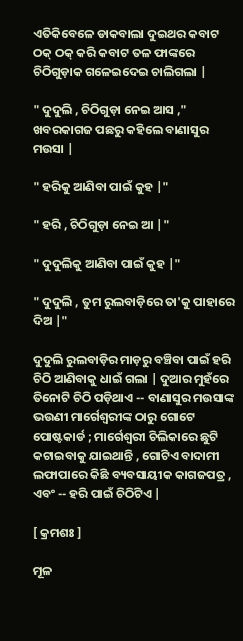ଏତିକିବେଳେ ଡାକବାଲା ଦୁଇଥର କବାଟ ଠକ୍‍ ଠକ୍‍ କରି କବାଟ ତଳ ଫାଙ୍କରେ ଚିଠିଗୁଡ଼ାକ ଗଳେଇଦେଇ ଚାଲିଗଲା |

" ଦୁଦୁଲି , ଚିଠିଗୁଡ଼ା ନେଇ ଆସ ," ଖବରକାଗଜ ପଛରୁ କହିଲେ ବାଣାସୁର ମଉସା |

" ହରିକୁ ଆଣିବା ପାଇଁ କୁହ |"

" ହରି , ଚିଠିଗୁଡ଼ା ନେଇ ଆ |"

" ଦୁଦୁଲିକୁ ଆଣିବା ପାଇଁ କୁହ |"

" ଦୁଦୁଲି , ତୁମ ରୁଲବାଡ଼ିରେ ତା'କୁ ପାହାରେ ଦିଅ |"

ଦୁଦୁଲି ରୁଲବାଡ଼ିର ମାଡ଼ରୁ ବଞ୍ଚିବା ପାଇଁ ହରି ଚିଠି ଆଣିବାକୁ ଧାଇଁ ଗଲା | ଦୁଆର ମୁହଁରେ ତିନୋଟି ଚିଠି ପଡ଼ିଥାଏ -- ବାଣାସୁର ମଉସାଙ୍କ ଭଉଣୀ ମାର୍ଗେଶ୍ବରୀଙ୍କ ଠାରୁ ଗୋଟେ ପୋଷ୍ଟକାର୍ଡ ; ମାର୍ଗେଶ୍ବରୀ ଚିଲିକାରେ ଛୁଟି କଟାଇବାକୁ ଯାଇଥାନ୍ତି , ଗୋଟିଏ ବାଦାମୀ ଲଫାପାରେ କିଛି ବ୍ୟବସାୟୀକ କାଗଜପତ୍ର , ଏବଂ -- ହରି ପାଇଁ ଚିଠିଟିଏ |

[ କ୍ରମଶଃ ]

ମୂଳ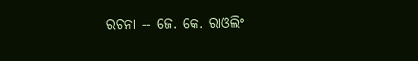ରଚନା -- ଜେ. କେ. ରାଓଲିଂ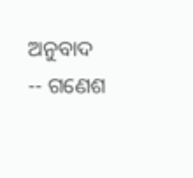ଅନୁବାଦ -- ଗଣେଶ